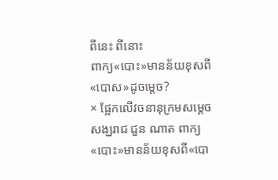ពីនេះ ពីនោះ
ពាក្យ«បោះ»មានន័យខុសពី«បោស»ដូចម្តេច?
× ផ្អែកលើវចនានុក្រមសម្តេចសង្ឃរាជ ជួន ណាត ពាក្យ«បោះ»មានន័យខុសពី«បោ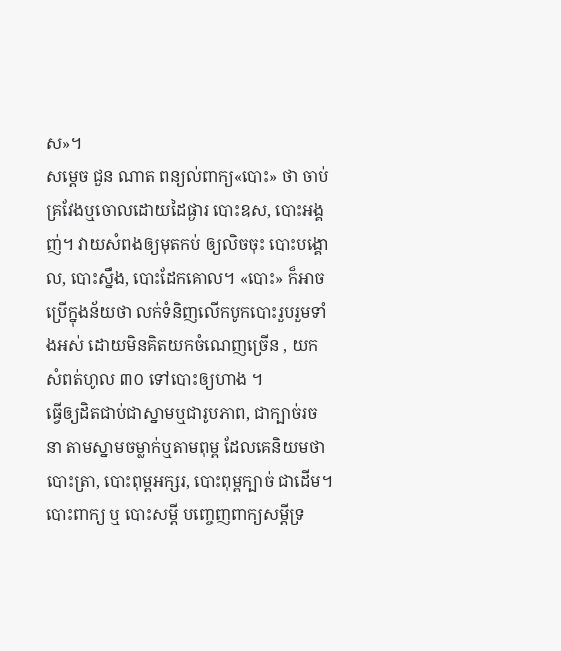ស»។
សម្តេច ជួន ណាត ពន្យល់ពាក្យ«បោះ» ថា ចាប់គ្រវែងឬចោលដោយដៃផ្ងារ បោះឧស, បោះអង្គញ់។ វាយសំពងឲ្យមុតកប់ ឲ្យលិចចុះ បោះបង្គោល, បោះស្នឹង, បោះដែកគោល។ «បោះ» ក៏អាចប្រើក្នុងន័យថា លក់ទំនិញលើកបូកបោះរួបរួមទាំងអស់ ដោយមិនគិតយកចំណេញច្រើន , យកសំពត់ហូល ៣០ ទៅបោះឲ្យហាង ។
ធ្វើឲ្យដិតជាប់ជាស្នាមឬជារូបភាព, ជាក្បាច់រចនា តាមស្នាមចម្លាក់ឬតាមពុម្ព ដែលគេនិយមថា បោះត្រា, បោះពុម្ពអក្សរ, បោះពុម្ពក្បាច់ ជាដើម។ បោះពាក្យ ឬ បោះសម្ដី បញ្ចេញពាក្យសម្ដីទ្រ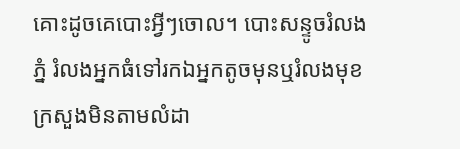គោះដូចគេបោះអ្វីៗចោល។ បោះសន្ទូចរំលងភ្នំ រំលងអ្នកធំទៅរកឯអ្នកតូចមុនឬរំលងមុខក្រសួងមិនតាមលំដា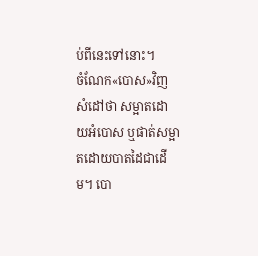ប់ពីនេះទៅនោះ។
ចំណែក«បោស»វិញ សំដៅថា សម្អាតដោយអំបោស ឬផាត់សម្អាតដោយបាតដៃជាដើម។ បោ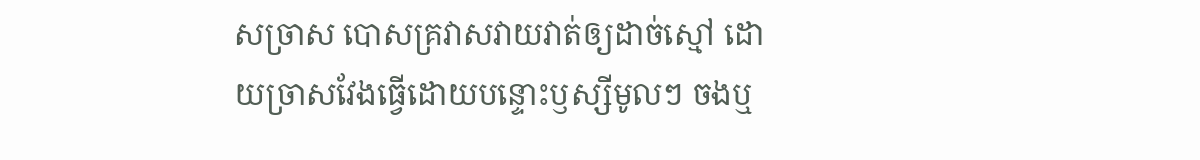សច្រាស បោសគ្រវាសវាយវាត់ឲ្យដាច់ស្មៅ ដោយច្រាសវែងធ្វើដោយបន្ទោះឫស្សីមូលៗ ចងឬ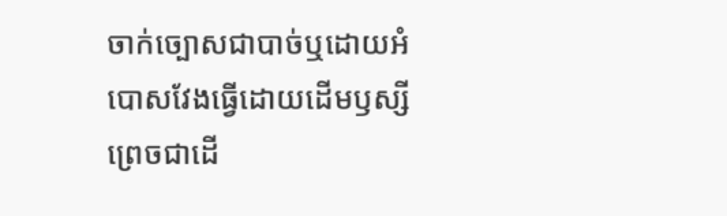ចាក់ច្បោសជាបាច់ឬដោយអំបោសវែងធ្វើដោយដើមឫស្សីព្រេចជាដើ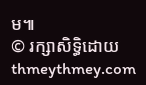ម៕
© រក្សាសិទ្ធិដោយ thmeythmey.com